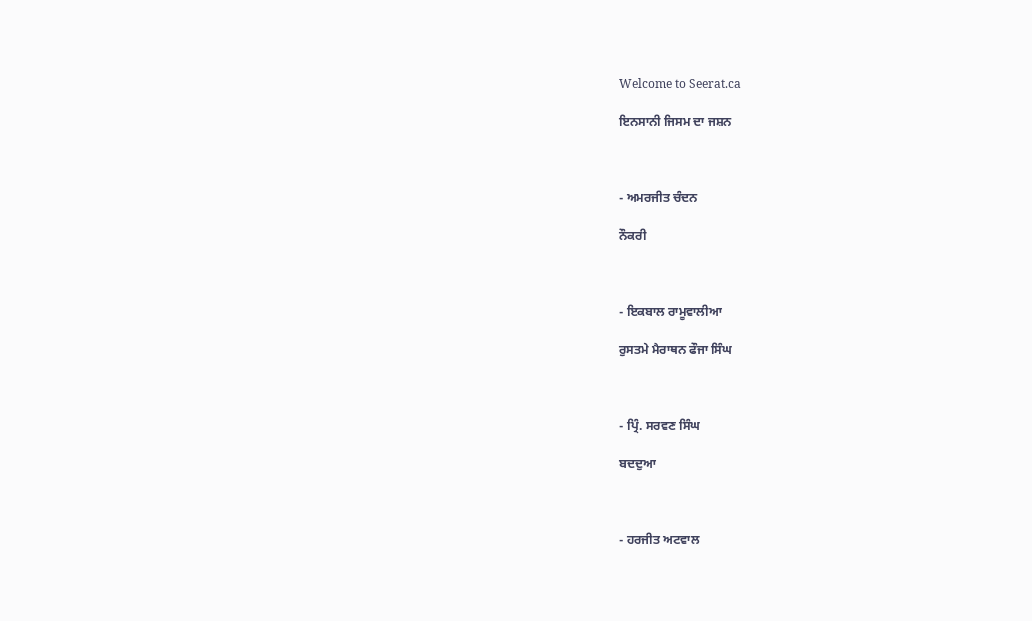Welcome to Seerat.ca

ਇਨਸਾਨੀ ਜਿਸਮ ਦਾ ਜਸ਼ਨ



- ਅਮਰਜੀਤ ਚੰਦਨ

ਨੌਕਰੀ



- ਇਕਬਾਲ ਰਾਮੂਵਾਲੀਆ

ਰੁਸਤਮੇ ਮੈਰਾਥਨ ਫੌਜਾ ਸਿੰਘ



- ਪ੍ਰਿੰ. ਸਰਵਣ ਸਿੰਘ

ਬਦਦੁਆ



- ਹਰਜੀਤ ਅਟਵਾਲ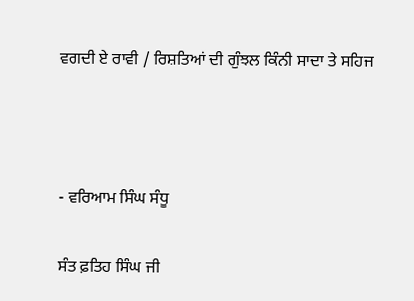ਵਗਦੀ ਏ ਰਾਵੀ / ਰਿਸ਼ਤਿਆਂ ਦੀ ਗੁੰਝਲ ਕਿੰਨੀ ਸਾਦਾ ਤੇ ਸਹਿਜ



- ਵਰਿਆਮ ਸਿੰਘ ਸੰਧੂ

ਸੰਤ ਫ਼ਤਿਹ ਸਿੰਘ ਜੀ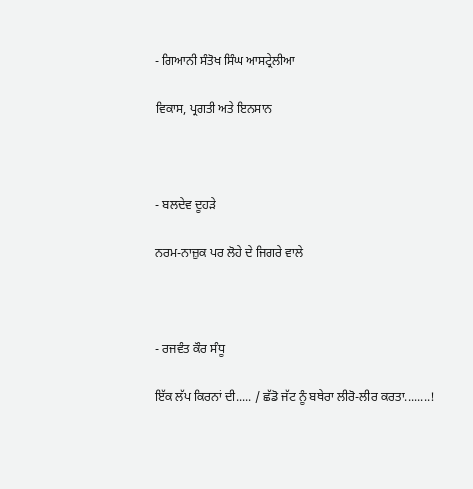- ਗਿਆਨੀ ਸੰਤੋਖ ਸਿੰਘ ਆਸਟ੍ਰੇਲੀਆ

ਵਿਕਾਸ, ਪ੍ਰਗਤੀ ਅਤੇ ਇਨਸਾਨ



- ਬਲਦੇਵ ਦੂਹੜੇ

ਨਰਮ-ਨਾਜ਼ੁਕ ਪਰ ਲੋਹੇ ਦੇ ਜਿਗਰੇ ਵਾਲੇ



- ਰਜਵੰਤ ਕੌਰ ਸੰਧੂ

ਇੱਕ ਲੱਪ ਕਿਰਨਾਂ ਦੀ..... / ਛੱਡੋ ਜੱਟ ਨੂੰ ਬਥੇਰਾ ਲੀਰੋ-ਲੀਰ ਕਰਤਾ........!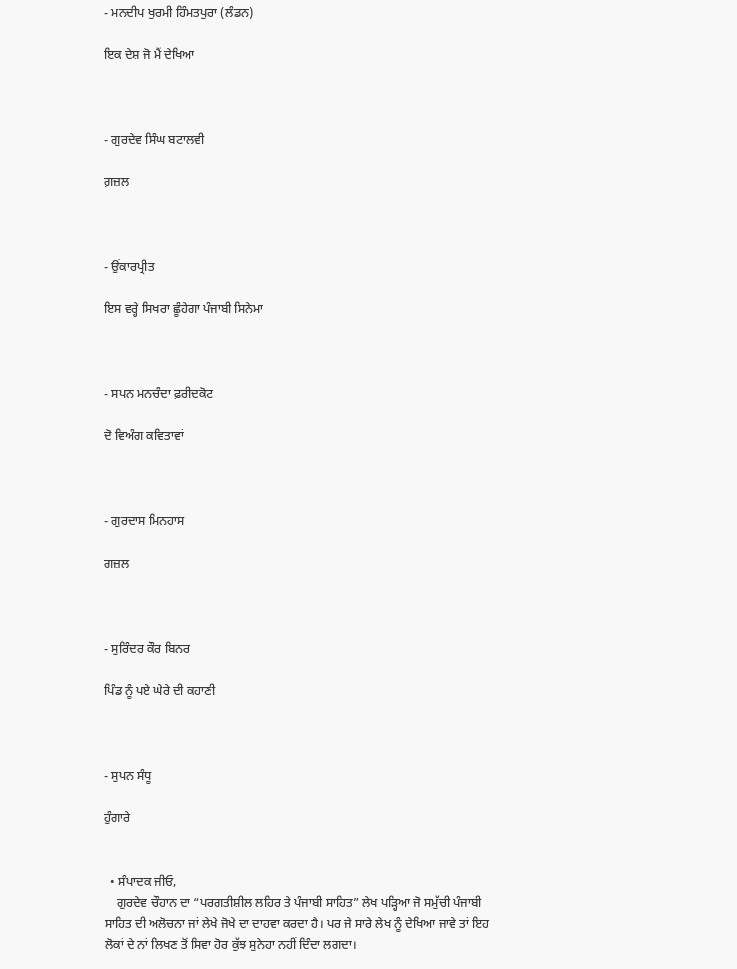- ਮਨਦੀਪ ਖੁਰਮੀ ਹਿੰਮਤਪੁਰਾ (ਲੰਡਨ)

ਇਕ ਦੇਸ਼ ਜੋ ਮੈਂ ਦੇਖਿਆ



- ਗੁਰਦੇਵ ਸਿੰਘ ਬਟਾਲਵੀ

ਗ਼ਜ਼ਲ



- ਉਂਕਾਰਪ੍ਰੀਤ

ਇਸ ਵਰ੍ਹੇ ਸਿਖਰਾ ਛੂੰਹੇਗਾ ਪੰਜਾਬੀ ਸਿਨੇਮਾ



- ਸਪਨ ਮਨਚੰਦਾ ਫ਼ਰੀਦਕੋਟ

ਦੋ ਵਿਅੰਗ ਕਵਿਤਾਵਾਂ



- ਗੁਰਦਾਸ ਮਿਨਹਾਸ

ਗਜ਼ਲ



- ਸੁਰਿੰਦਰ ਕੌਰ ਬਿਨਰ

ਪਿੰਡ ਨੂੰ ਪਏ ਘੇਰੇ ਦੀ ਕਹਾਣੀ



- ਸੁਪਨ ਸੰਧੂ

ਹੁੰਗਾਰੇ


  • ਸੰਪਾਦਕ ਜੀਓ,
    ਗੁਰਦੇਵ ਚੌਹਾਨ ਦਾ “ਪਰਗਤੀਸ਼ੀਲ ਲਹਿਰ ਤੇ ਪੰਜਾਬੀ ਸਾਹਿਤ” ਲੇਖ ਪੜ੍ਹਿਆ ਜੋ ਸਮੁੱਚੀ ਪੰਜਾਬੀ ਸਾਹਿਤ ਦੀ ਅਲੋਚਨਾ ਜਾਂ ਲੇਖੇ ਜੋਖੇ ਦਾ ਦਾਹਵਾ ਕਰਦਾ ਹੈ। ਪਰ ਜੇ ਸਾਰੇ ਲੇਖ ਨੂੰ ਦੇਖਿਆ ਜਾਵੇ ਤਾਂ ਇਹ ਲੋਕਾਂ ਦੇ ਨਾਂ ਲਿਖਣ ਤੋਂ ਸਿਵਾ ਹੋਰ ਕੁੱਝ ਸੁਨੇਹਾ ਨਹੀਂ ਦਿੰਦਾ ਲਗਦਾ।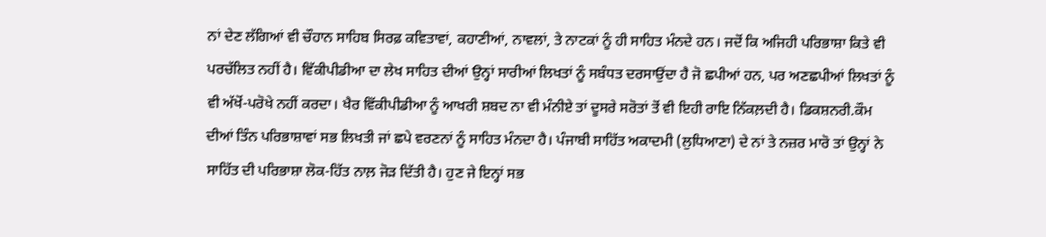ਨਾਂ ਦੇਣ ਲੱਗਿਆਂ ਵੀ ਚੌਹਾਨ ਸਾਹਿਬ ਸਿਰਫ਼ ਕਵਿਤਾਵਾਂ, ਕਹਾਣੀਆਂ, ਨਾਵਲਾਂ, ਤੇ ਨਾਟਕਾਂ ਨੂੰ ਹੀ ਸਾਹਿਤ ਮੰਨਦੇ ਹਨ। ਜਦੋਂ ਕਿ ਅਜਿਹੀ ਪਰਿਭਾਸ਼ਾ ਕਿਤੇ ਵੀ ਪਰਚੱਲਿਤ ਨਹੀਂ ਹੈ। ਵਿੱਕੀਪੀਡੀਆ ਦਾ ਲੇਖ ਸਾਹਿਤ ਦੀਆਂ ਉਨ੍ਹਾਂ ਸਾਰੀਆਂ ਲਿਖਤਾਂ ਨੂੰ ਸਬੰਧਤ ਦਰਸਾਉਂਦਾ ਹੈ ਜੋ ਛਪੀਆਂ ਹਨ, ਪਰ ਅਣਛਪੀਆਂ ਲਿਖਤਾਂ ਨੂੰ ਵੀ ਅੱਖੋਂ-ਪਰੋਖੇ ਨਹੀਂ ਕਰਦਾ। ਖੈਰ ਵਿੱਕੀਪੀਡੀਆ ਨੂੰ ਆਖਰੀ ਸ਼ਬਦ ਨਾ ਵੀ ਮੰਨੀਏ ਤਾਂ ਦੂਸਰੇ ਸਰੋਤਾਂ ਤੋਂ ਵੀ ਇਹੀ ਰਾਇ ਨਿੱਕਲ਼ਦੀ ਹੈ। ਡਿਕਸ਼ਨਰੀ.ਕੌਮ ਦੀਆਂ ਤਿੰਨ ਪਰਿਭਾਸ਼ਾਵਾਂ ਸਭ ਲਿਖਤੀ ਜਾਂ ਛਪੇ ਵਰਣਨਾਂ ਨੂੰ ਸਾਹਿਤ ਮੰਨਦਾ ਹੈ। ਪੰਜਾਬੀ ਸਾਹਿੱਤ ਅਕਾਦਮੀ (ਲੁਧਿਆਣਾ) ਦੇ ਨਾਂ ਤੇ ਨਜ਼ਰ ਮਾਰੋ ਤਾਂ ਉਨ੍ਹਾਂ ਨੇ ਸਾਹਿੱਤ ਦੀ ਪਰਿਭਾਸ਼ਾ ਲੋਕ-ਹਿੱਤ ਨਾਲ਼ ਜੋੜ ਦਿੱਤੀ ਹੈ। ਹੁਣ ਜੇ ਇਨ੍ਹਾਂ ਸਭ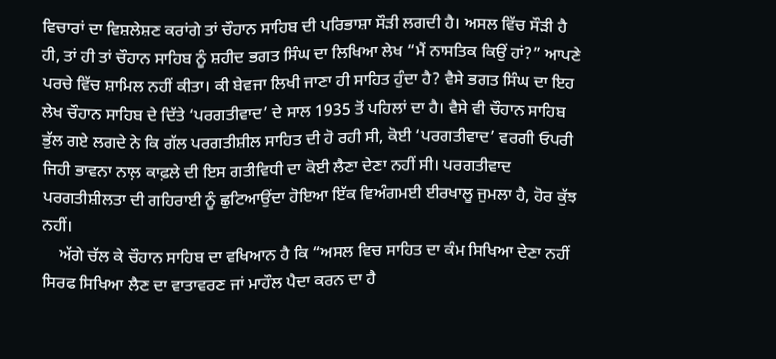ਵਿਚਾਰਾਂ ਦਾ ਵਿਸ਼ਲੇਸ਼ਣ ਕਰਾਂਗੇ ਤਾਂ ਚੌਹਾਨ ਸਾਹਿਬ ਦੀ ਪਰਿਭਾਸ਼ਾ ਸੌੜੀ ਲਗਦੀ ਹੈ। ਅਸਲ ਵਿੱਚ ਸੌੜੀ ਹੈ ਹੀ, ਤਾਂ ਹੀ ਤਾਂ ਚੌਹਾਨ ਸਾਹਿਬ ਨੂੰ ਸ਼ਹੀਦ ਭਗਤ ਸਿੰਘ ਦਾ ਲਿਖਿਆ ਲੇਖ “ਮੈਂ ਨਾਸਤਿਕ ਕਿਉਂ ਹਾਂ?” ਆਪਣੇ ਪਰਚੇ ਵਿੱਚ ਸ਼ਾਮਿਲ ਨਹੀਂ ਕੀਤਾ। ਕੀ ਬੇਵਜਾ ਲਿਖੀ ਜਾਣਾ ਹੀ ਸਾਹਿਤ ਹੁੰਦਾ ਹੈ? ਵੈਸੇ ਭਗਤ ਸਿੰਘ ਦਾ ਇਹ ਲੇਖ ਚੌਹਾਨ ਸਾਹਿਬ ਦੇ ਦਿੱਤੇ ‘ਪਰਗਤੀਵਾਦ’ ਦੇ ਸਾਲ 1935 ਤੋਂ ਪਹਿਲਾਂ ਦਾ ਹੈ। ਵੈਸੇ ਵੀ ਚੌਹਾਨ ਸਾਹਿਬ ਭੁੱਲ ਗਏ ਲਗਦੇ ਨੇ ਕਿ ਗੱਲ ਪਰਗਤੀਸ਼ੀਲ ਸਾਹਿਤ ਦੀ ਹੋ ਰਹੀ ਸੀ, ਕੋਈ ‘ਪਰਗਤੀਵਾਦ’ ਵਰਗੀ ਓਪਰੀ ਜਿਹੀ ਭਾਵਨਾ ਨਾਲ਼ ਕਾਫ਼ਲੇ ਦੀ ਇਸ ਗਤੀਵਿਧੀ ਦਾ ਕੋਈ ਲੈਣਾ ਦੇਣਾ ਨਹੀਂ ਸੀ। ਪਰਗਤੀਵਾਦ ਪਰਗਤੀਸ਼ੀਲਤਾ ਦੀ ਗਹਿਰਾਈ ਨੂੰ ਛੁਟਿਆਉਂਦਾ ਹੋਇਆ ਇੱਕ ਵਿਅੰਗਮਈ ਈਰਖਾਲੂ ਜੁਮਲਾ ਹੈ, ਹੋਰ ਕੁੱਝ ਨਹੀਂ।
    ਅੱਗੇ ਚੱਲ ਕੇ ਚੌਹਾਨ ਸਾਹਿਬ ਦਾ ਵਖਿਆਨ ਹੈ ਕਿ “ਅਸਲ ਵਿਚ ਸਾਹਿਤ ਦਾ ਕੰਮ ਸਿਖਿਆ ਦੇਣਾ ਨਹੀਂ ਸਿਰਫ ਸਿਖਿਆ ਲੈਣ ਦਾ ਵਾਤਾਵਰਣ ਜਾਂ ਮਾਹੌਲ ਪੈਦਾ ਕਰਨ ਦਾ ਹੈ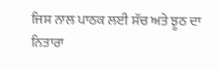ਜਿਸ ਨਾਲ ਪਾਠਕ ਲਈ ਸੱਚ ਅਤੇ ਝੂਠ ਦਾ ਨਿਤਾਰਾ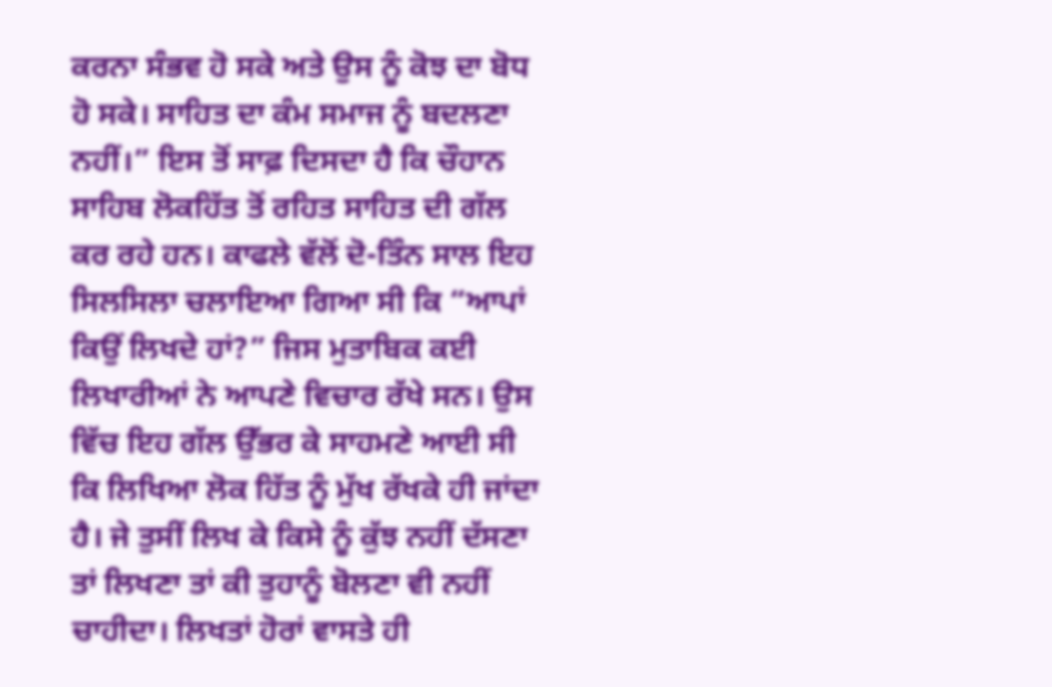ਕਰਨਾ ਸੰਭਵ ਹੋ ਸਕੇ ਅਤੇ ਉਸ ਨੂੰ ਕੋਝ ਦਾ ਬੋਧ ਹੋ ਸਕੇ। ਸਾਹਿਤ ਦਾ ਕੰਮ ਸਮਾਜ ਨੂੰ ਬਦਲਣਾ ਨਹੀਂ।” ਇਸ ਤੋਂ ਸਾਫ਼ ਦਿਸਦਾ ਹੈ ਕਿ ਚੌਹਾਨ ਸਾਹਿਬ ਲੋਕਹਿੱਤ ਤੋਂ ਰਹਿਤ ਸਾਹਿਤ ਦੀ ਗੱਲ ਕਰ ਰਹੇ ਹਨ। ਕਾਫਲੇ ਵੱਲੋਂ ਦੋ-ਤਿੰਨ ਸਾਲ ਇਹ ਸਿਲਸਿਲਾ ਚਲਾਇਆ ਗਿਆ ਸੀ ਕਿ “ਆਪਾਂ ਕਿਉਂ ਲਿਖਦੇ ਹਾਂ?” ਜਿਸ ਮੁਤਾਬਿਕ ਕਈ ਲਿਖਾਰੀਆਂ ਨੇ ਆਪਣੇ ਵਿਚਾਰ ਰੱਖੇ ਸਨ। ਉਸ ਵਿੱਚ ਇਹ ਗੱਲ ਉੱਭਰ ਕੇ ਸਾਹਮਣੇ ਆਈ ਸੀ ਕਿ ਲਿਖਿਆ ਲੋਕ ਹਿੱਤ ਨੂੰ ਮੁੱਖ ਰੱਖਕੇ ਹੀ ਜਾਂਦਾ ਹੈ। ਜੇ ਤੁਸੀਂ ਲਿਖ ਕੇ ਕਿਸੇ ਨੂੰ ਕੁੱਝ ਨਹੀਂ ਦੱਸਣਾ ਤਾਂ ਲਿਖਣਾ ਤਾਂ ਕੀ ਤੁਹਾਨੂੰ ਬੋਲਣਾ ਵੀ ਨਹੀਂ ਚਾਹੀਦਾ। ਲਿਖਤਾਂ ਹੋਰਾਂ ਵਾਸਤੇ ਹੀ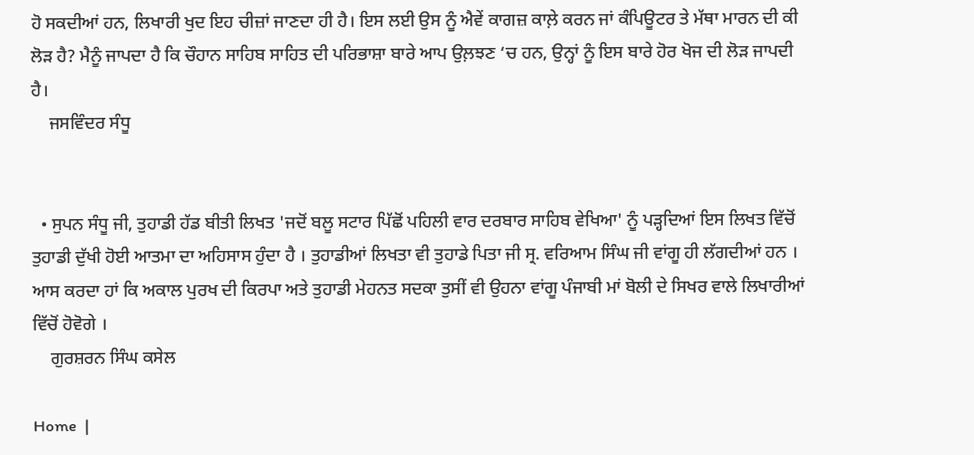ਹੋ ਸਕਦੀਆਂ ਹਨ, ਲਿਖਾਰੀ ਖੁਦ ਇਹ ਚੀਜ਼ਾਂ ਜਾਣਦਾ ਹੀ ਹੈ। ਇਸ ਲਈ ਉਸ ਨੂੰ ਐਵੇਂ ਕਾਗਜ਼ ਕਾਲ਼ੇ ਕਰਨ ਜਾਂ ਕੰਪਿਊਟਰ ਤੇ ਮੱਥਾ ਮਾਰਨ ਦੀ ਕੀ ਲੋੜ ਹੈ? ਮੈਨੂੰ ਜਾਪਦਾ ਹੈ ਕਿ ਚੌਹਾਨ ਸਾਹਿਬ ਸਾਹਿਤ ਦੀ ਪਰਿਭਾਸ਼ਾ ਬਾਰੇ ਆਪ ਉਲ਼ਝਣ ‘ਚ ਹਨ, ਉਨ੍ਹਾਂ ਨੂੰ ਇਸ ਬਾਰੇ ਹੋਰ ਖੋਜ ਦੀ ਲੋੜ ਜਾਪਦੀ ਹੈ।
    ਜਸਵਿੰਦਰ ਸੰਧੂ


  • ਸੁਪਨ ਸੰਧੂ ਜੀ, ਤੁਹਾਡੀ ਹੱਡ ਬੀਤੀ ਲਿਖਤ 'ਜਦੋਂ ਬਲੂ ਸਟਾਰ ਪਿੱਛੋਂ ਪਹਿਲੀ ਵਾਰ ਦਰਬਾਰ ਸਾਹਿਬ ਵੇਖਿਆ' ਨੂੰ ਪੜ੍ਹਦਿਆਂ ਇਸ ਲਿਖਤ ਵਿੱਚੋਂ ਤੁਹਾਡੀ ਦੁੱਖੀ ਹੋਈ ਆਤਮਾ ਦਾ ਅਹਿਸਾਸ ਹੁੰਦਾ ਹੈ । ਤੁਹਾਡੀਆਂ ਲਿਖਤਾ ਵੀ ਤੁਹਾਡੇ ਪਿਤਾ ਜੀ ਸ੍ਰ. ਵਰਿਆਮ ਸਿੰਘ ਜੀ ਵਾਂਗੂ ਹੀ ਲੱਗਦੀਆਂ ਹਨ । ਆਸ ਕਰਦਾ ਹਾਂ ਕਿ ਅਕਾਲ ਪੁਰਖ ਦੀ ਕਿਰਪਾ ਅਤੇ ਤੁਹਾਡੀ ਮੇਹਨਤ ਸਦਕਾ ਤੁਸੀਂ ਵੀ ਉਹਨਾ ਵਾਂਗੂ ਪੰਜਾਬੀ ਮਾਂ ਬੋਲੀ ਦੇ ਸਿਖਰ ਵਾਲੇ ਲਿਖਾਰੀਆਂ ਵਿੱਚੋਂ ਹੋਵੋਗੇ ।
    ਗੁਰਸ਼ਰਨ ਸਿੰਘ ਕਸੇਲ

Home  |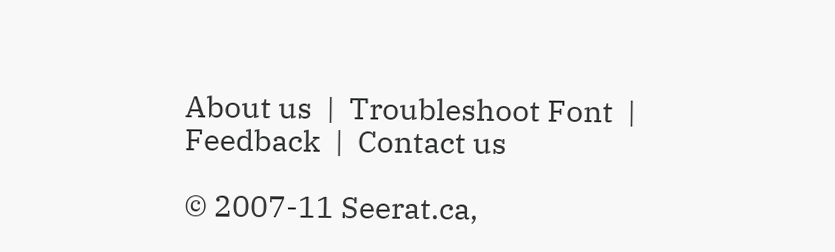About us  |  Troubleshoot Font  |  Feedback  |  Contact us

© 2007-11 Seerat.ca,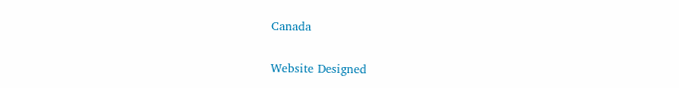Canada

Website Designed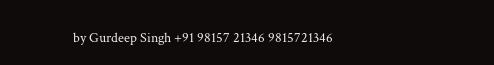by Gurdeep Singh +91 98157 21346 9815721346